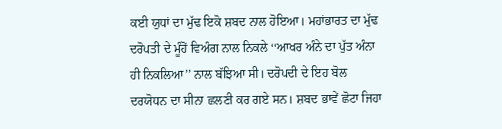ਕਈ ਯੁਧਾਂ ਦਾ ਮੁੱਢ ਇਕੋ ਸ਼ਬਦ ਨਾਲ ਹੋਇਆ। ਮਹਾਂਭਾਰਤ ਦਾ ਮੁੱਢ ਦਰੋਪਤੀ ਦੇ ਮੂੰਹੋਂ ਵਿਅੰਗ ਨਾਲ ਨਿਕਲੇ ‘‘ਆਖਰ ਅੰਨੇ ਦਾ ਪੁੱਤ ਅੰਨਾ ਹੀ ਨਿਕਲਿਆ’’ ਨਾਲ ਬੱਝਿਆ ਸੀ। ਦਰੋਪਦੀ ਦੇ ਇਹ ਬੋਲ ਦਰਯੋਧਨ ਦਾ ਸੀਨਾ ਛਲਣੀ ਕਰ ਗਏ ਸਨ। ਸ਼ਬਦ ਭਾਵੇਂ ਛੋਟਾ ਜਿਹਾ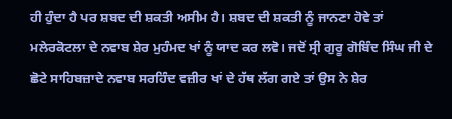ਹੀ ਹੁੰਦਾ ਹੈ ਪਰ ਸ਼ਬਦ ਦੀ ਸ਼ਕਤੀ ਅਸੀਮ ਹੈ। ਸ਼ਬਦ ਦੀ ਸ਼ਕਤੀ ਨੂੰ ਜਾਨਣਾ ਹੋਵੇ ਤਾਂ ਮਲੇਰਕੋਟਲਾ ਦੇ ਨਵਾਬ ਸ਼ੇਰ ਮੁਹੰਮਦ ਖਾਂ ਨੂੰ ਯਾਦ ਕਰ ਲਵੋ। ਜਦੋਂ ਸ੍ਰੀ ਗੁਰੂ ਗੋਬਿੰਦ ਸਿੰਘ ਜੀ ਦੇ ਛੋਟੇ ਸਾਹਿਬਜ਼ਾਦੇ ਨਵਾਬ ਸਰਹਿੰਦ ਵਜ਼ੀਰ ਖਾਂ ਦੇ ਹੱਥ ਲੱਗ ਗਏ ਤਾਂ ਉਸ ਨੇ ਸ਼ੇਰ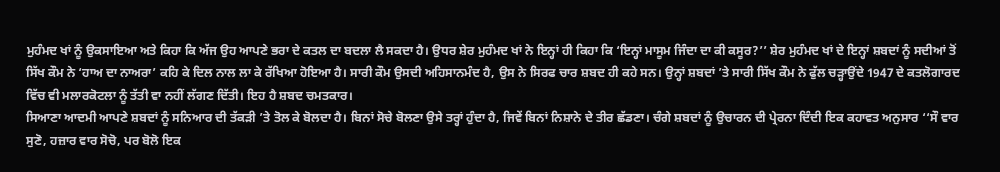ਮੁਹੰਮਦ ਖਾਂ ਨੂੰ ਉਕਸਾਇਆ ਅਤੇ ਕਿਹਾ ਕਿ ਅੱਜ ਉਹ ਆਪਣੇ ਭਰਾ ਦੇ ਕਤਲ ਦਾ ਬਦਲਾ ਲੈ ਸਕਦਾ ਹੈ। ਉਧਰ ਸ਼ੇਰ ਮੁਹੰਮਦ ਖਾਂ ਨੇ ਇਨ੍ਹਾਂ ਹੀ ਕਿਹਾ ਕਿ ‘ਇਨ੍ਹਾਂ ਮਾਸੂਮ ਜਿੰਦਾ ਦਾ ਕੀ ਕਸੂਰ?’’ ਸ਼ੇਰ ਮੁਹੰਮਦ ਖਾਂ ਦੇ ਇਨ੍ਹਾਂ ਸ਼ਬਦਾਂ ਨੂੰ ਸਦੀਆਂ ਤੋਂ ਸਿੱਖ ਕੌਮ ਨੇ ‘ਹਾਅ ਦਾ ਨਾਅਰਾ’ ਕਹਿ ਕੇ ਦਿਲ ਨਾਲ ਲਾ ਕੇ ਰੱਖਿਆ ਹੋਇਆ ਹੈ। ਸਾਰੀ ਕੌਮ ਉਸਦੀ ਅਹਿਸਾਨਮੰਦ ਹੈ, ਉਸ ਨੇ ਸਿਰਫ ਚਾਰ ਸ਼ਬਦ ਹੀ ਕਹੇ ਸਨ। ਉਨ੍ਹਾਂ ਸ਼ਬਦਾਂ ’ਤੇ ਸਾਰੀ ਸਿੱਖ ਕੌਮ ਨੇ ਫੁੱਲ ਚੜ੍ਹਾਉਂਦੇ 1947 ਦੇ ਕਤਲੋਗਾਰਦ ਵਿੱਚ ਵੀ ਮਲਾਰਕੋਟਲਾ ਨੂੰ ਤੱਤੀ ਵਾ ਨਹੀਂ ਲੱਗਣ ਦਿੱਤੀ। ਇਹ ਹੈ ਸ਼ਬਦ ਚਮਤਕਾਰ।
ਸਿਆਣਾ ਆਦਮੀ ਆਪਣੇ ਸ਼ਬਦਾਂ ਨੂੰ ਸਨਿਆਰ ਦੀ ਤੱਕੜੀ ’ਤੇ ਤੋਲ ਕੇ ਬੋਲਦਾ ਹੈ। ਬਿਨਾਂ ਸੋਚੇ ਬੋਲਣਾ ਉਸੇ ਤਰ੍ਹਾਂ ਹੁੰਦਾ ਹੈ, ਜਿਵੇਂ ਬਿਨਾਂ ਨਿਸ਼ਾਨੇ ਦੇ ਤੀਰ ਛੱਡਣਾ। ਚੰਗੇ ਸ਼ਬਦਾਂ ਨੂੰ ਉਚਾਰਨ ਦੀ ਪ੍ਰੇਰਨਾ ਦਿੰਦੀ ਇਕ ਕਹਾਵਤ ਅਨੁਸਾਰ ‘‘ਸੌ ਵਾਰ ਸੁਣੋ, ਹਜ਼ਾਰ ਵਾਰ ਸੋਚੋ, ਪਰ ਬੋਲੋ ਇਕ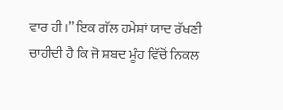ਵਾਰ ਹੀ।’’ ਇਕ ਗੱਲ ਹਮੇਸ਼ਾਂ ਯਾਦ ਰੱਖਣੀ ਚਾਹੀਦੀ ਹੈ ਕਿ ਜੋ ਸ਼ਬਦ ਮੂੰਹ ਵਿੱਚੋਂ ਨਿਕਲ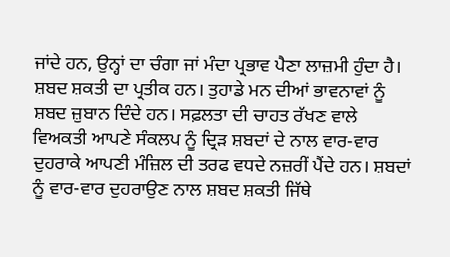ਜਾਂਦੇ ਹਨ, ਉਨ੍ਹਾਂ ਦਾ ਚੰਗਾ ਜਾਂ ਮੰਦਾ ਪ੍ਰਭਾਵ ਪੈਣਾ ਲਾਜ਼ਮੀ ਹੁੰਦਾ ਹੈ। ਸ਼ਬਦ ਸ਼ਕਤੀ ਦਾ ਪ੍ਰਤੀਕ ਹਨ। ਤੁਹਾਡੇ ਮਨ ਦੀਆਂ ਭਾਵਨਾਵਾਂ ਨੂੰ ਸ਼ਬਦ ਜ਼ੁਬਾਨ ਦਿੰਦੇ ਹਨ। ਸਫ਼ਲਤਾ ਦੀ ਚਾਹਤ ਰੱਖਣ ਵਾਲੇ ਵਿਅਕਤੀ ਆਪਣੇ ਸੰਕਲਪ ਨੂੰ ਦ੍ਰਿੜ ਸ਼ਬਦਾਂ ਦੇ ਨਾਲ ਵਾਰ-ਵਾਰ ਦੁਹਰਾਕੇ ਆਪਣੀ ਮੰਜ਼ਿਲ ਦੀ ਤਰਫ ਵਧਦੇ ਨਜ਼ਰੀਂ ਪੈਂਦੇ ਹਨ। ਸ਼ਬਦਾਂ ਨੂੰ ਵਾਰ-ਵਾਰ ਦੁਹਰਾਉਣ ਨਾਲ ਸ਼ਬਦ ਸ਼ਕਤੀ ਜਿੱਥੇ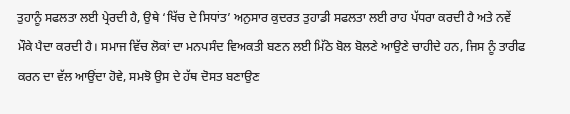ਤੁਹਾਨੂੰ ਸਫਲਤਾ ਲਈ ਪ੍ਰੇਰਦੀ ਹੈ, ਉਥੇ ‘ਖਿੱਚ ਦੇ ਸਿਧਾਂਤ’ ਅਨੁਸਾਰ ਕੁਦਰਤ ਤੁਹਾਡੀ ਸਫਲਤਾ ਲਈ ਰਾਹ ਪੱਧਰਾ ਕਰਦੀ ਹੈ ਅਤੇ ਨਵੇਂ ਮੌਕੇ ਪੈਦਾ ਕਰਦੀ ਹੈ। ਸਮਾਜ ਵਿੱਚ ਲੋਕਾਂ ਦਾ ਮਨਪਸੰਦ ਵਿਅਕਤੀ ਬਣਨ ਲਈ ਮਿੱਠੇ ਬੋਲ ਬੋਲਣੇ ਆਉਣੇ ਚਾਹੀਦੇ ਹਨ, ਜਿਸ ਨੂੰ ਤਾਰੀਫ ਕਰਨ ਦਾ ਵੱਲ ਆਉਂਦਾ ਹੋਵੇ, ਸਮਝੋ ਉਸ ਦੇ ਹੱਥ ਦੋਸਤ ਬਣਾਉਣ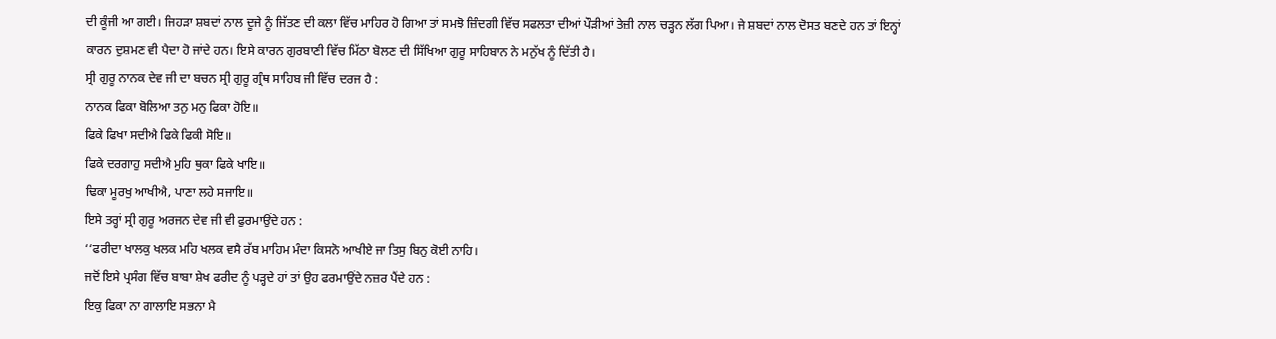ਦੀ ਕੂੰਜੀ ਆ ਗਈ। ਜਿਹੜਾ ਸ਼ਬਦਾਂ ਨਾਲ ਦੂਜੇ ਨੂੰ ਜਿੱਤਣ ਦੀ ਕਲਾ ਵਿੱਚ ਮਾਹਿਰ ਹੋ ਗਿਆ ਤਾਂ ਸਮਝੋ ਜ਼ਿੰਦਗੀ ਵਿੱਚ ਸਫਲਤਾ ਦੀਆਂ ਪੌੜੀਆਂ ਤੇਜ਼ੀ ਨਾਲ ਚੜ੍ਹਨ ਲੱਗ ਪਿਆ। ਜੇ ਸ਼ਬਦਾਂ ਨਾਲ ਦੋਸਤ ਬਣਦੇ ਹਨ ਤਾਂ ਇਨ੍ਹਾਂ ਕਾਰਨ ਦੁਸ਼ਮਣ ਵੀ ਪੈਦਾ ਹੋ ਜਾਂਦੇ ਹਨ। ਇਸੇ ਕਾਰਨ ਗੁਰਬਾਣੀ ਵਿੱਚ ਮਿੱਠਾ ਬੋਲਣ ਦੀ ਸਿੱਖਿਆ ਗੁਰੂ ਸਾਹਿਬਾਨ ਨੇ ਮਨੁੱਖ ਨੂੰ ਦਿੱਤੀ ਹੈ।
ਸ੍ਰੀ ਗੁਰੂ ਨਾਨਕ ਦੇਵ ਜੀ ਦਾ ਬਚਨ ਸ੍ਰੀ ਗੁਰੂ ਗ੍ਰੰਥ ਸਾਹਿਬ ਜੀ ਵਿੱਚ ਦਰਜ ਹੈ :
ਨਾਨਕ ਫਿਕਾ ਬੋਲਿਆ ਤਨੁ ਮਨੁ ਫਿਕਾ ਹੋਇ॥
ਫਿਕੇ ਫਿਖਾ ਸਦੀਐ ਫਿਕੇ ਫਿਕੀ ਸੋਇ॥
ਫਿਕੇ ਦਰਗਾਹੁ ਸਦੀਐ ਮੁਹਿ ਥੁਕਾ ਫਿਕੇ ਖਾਇ॥
ਢਿਕਾ ਮੂਰਖੁ ਆਖੀਐ, ਪਾਣਾ ਲਹੇ ਸਜਾਇ॥
ਇਸੇ ਤਰ੍ਹਾਂ ਸ੍ਰੀ ਗੁਰੂ ਅਰਜਨ ਦੇਵ ਜੀ ਵੀ ਫੁਰਮਾਉਂਦੇ ਹਨ :
‘‘ਫਰੀਦਾ ਖਾਲਕੁ ਖਲਕ ਮਹਿ ਖਲਕ ਵਸੈ ਰੱਬ ਮਾਹਿਮ ਮੰਦਾ ਕਿਸਨੋ ਆਖੀਏ ਜਾ ਤਿਸੁ ਬਿਨੁ ਕੋਈ ਨਾਹਿ।
ਜਦੋਂ ਇਸੇ ਪ੍ਰਸੰਗ ਵਿੱਚ ਬਾਬਾ ਸ਼ੇਖ ਫਰੀਦ ਨੂੰ ਪੜ੍ਹਦੇ ਹਾਂ ਤਾਂ ਉਹ ਫਰਮਾਉਂਦੇ ਨਜ਼ਰ ਪੈਂਦੇ ਹਨ :
ਇਕੁ ਫਿਕਾ ਨਾ ਗਾਲਾਇ ਸਭਨਾ ਮੈ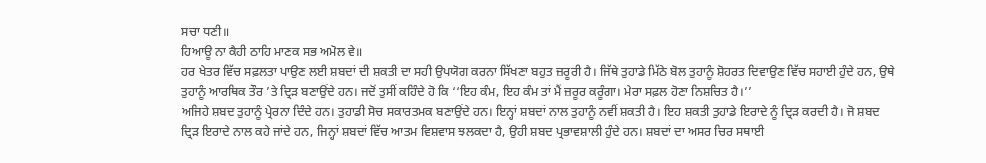ਸਚਾ ਧਣੀ॥
ਹਿਆਊ ਨਾ ਕੈਹੀ ਠਾਹਿ ਮਾਣਕ ਸਭ ਅਮੋਲ ਵੇ॥
ਹਰ ਖੇਤਰ ਵਿੱਚ ਸਫ਼ਲਤਾ ਪਾਉਣ ਲਈ ਸ਼ਬਦਾਂ ਦੀ ਸ਼ਕਤੀ ਦਾ ਸਹੀ ਉਪਯੋਗ ਕਰਨਾ ਸਿੱਖਣਾ ਬਹੁਤ ਜ਼ਰੂਰੀ ਹੈ। ਜਿੱਥੇ ਤੁਹਾਡੇ ਮਿੱਠੇ ਬੋਲ ਤੁਹਾਨੂੰ ਸ਼ੋਹਰਤ ਦਿਵਾਉਣ ਵਿੱਚ ਸਹਾਈ ਹੁੰਦੇ ਹਨ, ਉਥੇ ਤੁਹਾਨੂੰ ਆਰਥਿਕ ਤੌਰ ’ਤੇ ਦ੍ਰਿੜ ਬਣਾਉਂਦੇ ਹਨ। ਜਦੋਂ ਤੁਸੀਂ ਕਹਿੰਦੇ ਹੋ ਕਿ ‘‘ਇਹ ਕੰਮ, ਇਹ ਕੰਮ ਤਾਂ ਮੈਂ ਜ਼ਰੂਰ ਕਰੂੰਗਾ। ਮੇਰਾ ਸਫ਼ਲ ਹੋਣਾ ਨਿਸ਼ਚਿਤ ਹੈ।’’
ਅਜਿਹੇ ਸ਼ਬਦ ਤੁਹਾਨੂੰ ਪ੍ਰੇਰਨਾ ਦਿੰਦੇ ਹਨ। ਤੁਹਾਡੀ ਸੋਚ ਸਕਾਰਤਮਕ ਬਣਾਉਂਦੇ ਹਨ। ਇਨ੍ਹਾਂ ਸ਼ਬਦਾਂ ਨਾਲ ਤੁਹਾਨੂੰ ਨਵੀਂ ਸ਼ਕਤੀ ਹੈ। ਇਹ ਸ਼ਕਤੀ ਤੁਹਾਡੇ ਇਰਾਦੇ ਨੂੰ ਦ੍ਰਿੜ ਕਰਦੀ ਹੈ। ਜੋ ਸ਼ਬਦ ਦ੍ਰਿੜ ਇਰਾਦੇ ਨਾਲ ਕਹੇ ਜਾਂਦੇ ਹਨ, ਜਿਨ੍ਹਾਂ ਸ਼ਬਦਾਂ ਵਿੱਚ ਆਤਮ ਵਿਸ਼ਵਾਸ ਝਲਕਦਾ ਹੈ, ਉਹੀ ਸ਼ਬਦ ਪ੍ਰਭਾਵਸ਼ਾਲੀ ਹੁੰਦੇ ਹਨ। ਸ਼ਬਦਾਂ ਦਾ ਅਸਰ ਚਿਰ ਸਥਾਈ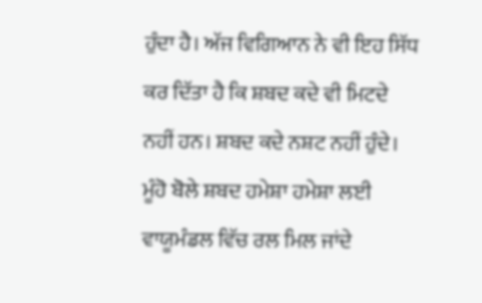ਹੁੰਦਾ ਹੈ। ਅੱਜ ਵਿਗਿਆਨ ਨੇ ਵੀ ਇਹ ਸਿੱਧ ਕਰ ਦਿੱਤਾ ਹੈ ਕਿ ਸ਼ਬਦ ਕਦੇ ਵੀ ਮਿਟਦੇ ਨਹੀਂ ਹਨ। ਸ਼ਬਦ ਕਦੇ ਨਸ਼ਟ ਨਹੀਂ ਹੁੰਦੇ। ਮੂੰਹੋ ਬੋਲੇ ਸ਼ਬਦ ਹਮੇਸ਼ਾ ਹਮੇਸ਼ਾ ਲਈ ਵਾਯੂਮੰਡਲ ਵਿੱਚ ਰਲ ਮਿਲ ਜਾਂਦੇ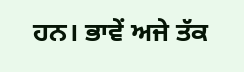ਹਨ। ਭਾਵੇਂ ਅਜੇ ਤੱਕ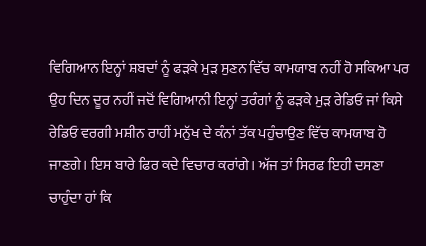ਵਿਗਿਆਨ ਇਨ੍ਹਾਂ ਸ਼ਬਦਾਂ ਨੂੰ ਫੜਕੇ ਮੁੜ ਸੁਣਨ ਵਿੱਚ ਕਾਮਯਾਬ ਨਹੀਂ ਹੋ ਸਕਿਆ ਪਰ ਉਹ ਦਿਨ ਦੂਰ ਨਹੀਂ ਜਦੋਂ ਵਿਗਿਆਨੀ ਇਨ੍ਹਾਂ ਤਰੰਗਾਂ ਨੂੰ ਫੜਕੇ ਮੁੜ ਰੇਡਿਓ ਜਾਂ ਕਿਸੇ ਰੇਡਿਓ ਵਰਗੀ ਮਸ਼ੀਨ ਰਾਹੀਂ ਮਨੁੱਖ ਦੇ ਕੰਨਾਂ ਤੱਕ ਪਹੁੰਚਾਉਣ ਵਿੱਚ ਕਾਮਯਾਬ ਹੋ ਜਾਣਗੇ। ਇਸ ਬਾਰੇ ਫਿਰ ਕਦੇ ਵਿਚਾਰ ਕਰਾਂਗੇ। ਅੱਜ ਤਾਂ ਸਿਰਫ ਇਹੀ ਦਸਣਾ ਚਾਹੁੰਦਾ ਹਾਂ ਕਿ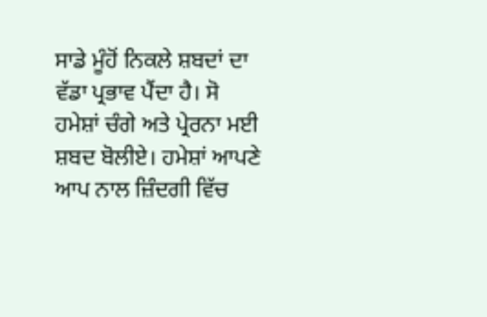ਸਾਡੇ ਮੂੰਹੋਂ ਨਿਕਲੇ ਸ਼ਬਦਾਂ ਦਾ ਵੱਡਾ ਪ੍ਰਭਾਵ ਪੈਂਦਾ ਹੈ। ਸੋ ਹਮੇਸ਼ਾਂ ਚੰਗੇ ਅਤੇ ਪ੍ਰੇਰਨਾ ਮਈ ਸ਼ਬਦ ਬੋਲੀਏ। ਹਮੇਸ਼ਾਂ ਆਪਣੇ ਆਪ ਨਾਲ ਜ਼ਿੰਦਗੀ ਵਿੱਚ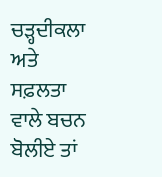ਚੜ੍ਹਦੀਕਲਾ ਅਤੇ ਸਫ਼ਲਤਾ ਵਾਲੇ ਬਚਨ ਬੋਲੀਏ ਤਾਂ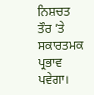ਨਿਸ਼ਚਤ ਤੌਰ ’ਤੇ ਸਕਾਰਤਮਕ ਪ੍ਰਭਾਵ ਪਵੇਗਾ।